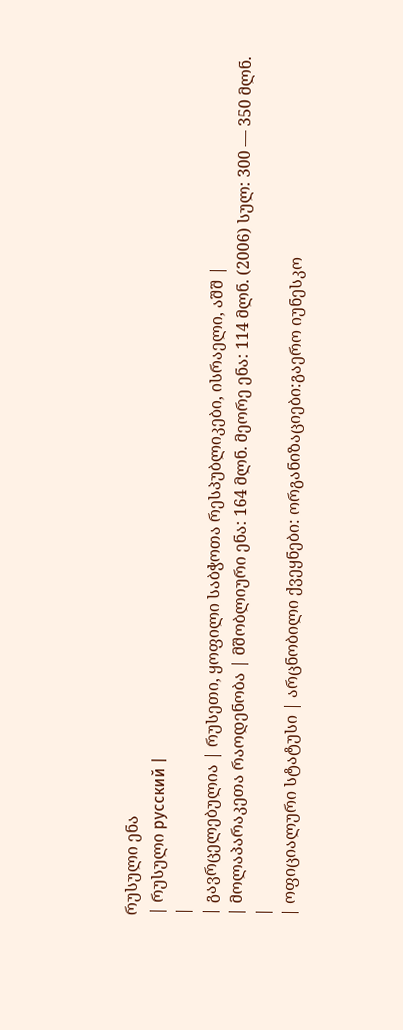რუსული ენა
| რუსული русский |
|
| გავრცელებულია | რუსეთი, ყოფილი საბჭოთა რესპუბლიკები, ისრაელი, აშშ |
| მოლაპარაკეთა რაოდენობა | მშობლიური ენა: 164 მლნ. მეორე ენა: 114 მლნ. (2006) სულ: 300 — 350 მლნ.
|
| ოფიციალური სტატუსი | არცნობილი ქვეყნები: ორგანიზაციები:გაერო იუნესკო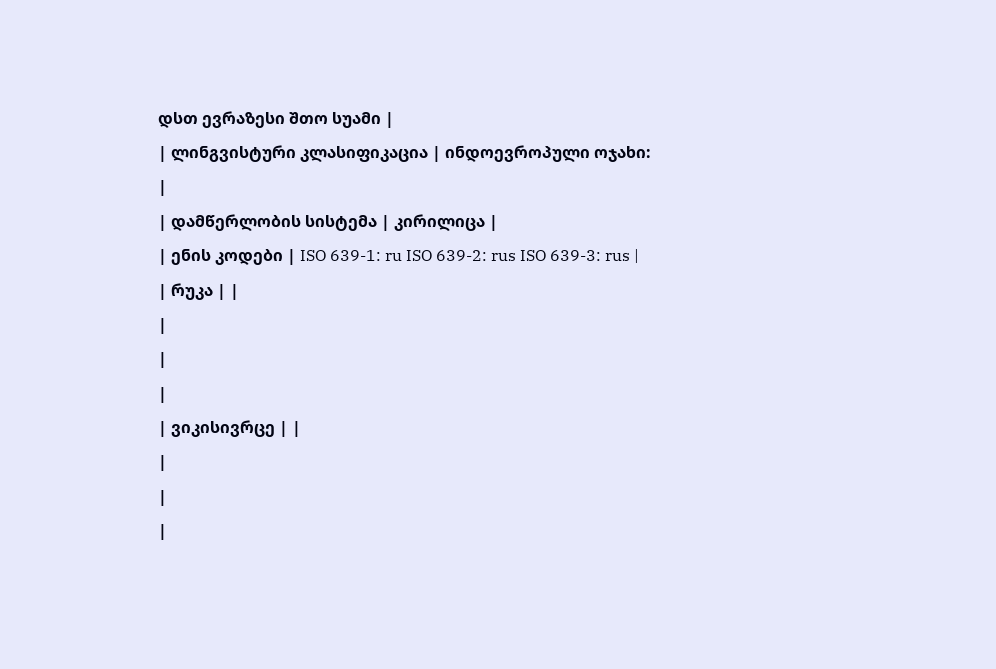დსთ ევრაზესი შთო სუამი |
| ლინგვისტური კლასიფიკაცია | ინდოევროპული ოჯახი:
|
| დამწერლობის სისტემა | კირილიცა |
| ენის კოდები | ISO 639-1: ru ISO 639-2: rus ISO 639-3: rus |
| რუკა | |
|
|
|
| ვიკისივრცე | |
|
|
|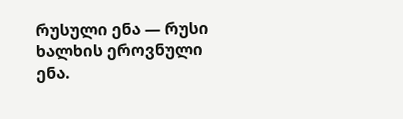რუსული ენა — რუსი ხალხის ეროვნული ენა.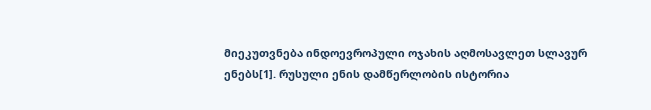მიეკუთვნება ინდოევროპული ოჯახის აღმოსავლეთ სლავურ ენებს[1]. რუსული ენის დამწერლობის ისტორია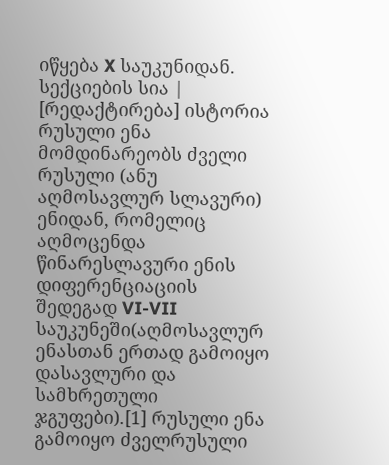იწყება X საუკუნიდან.
სექციების სია |
[რედაქტირება] ისტორია
რუსული ენა მომდინარეობს ძველი რუსული (ანუ აღმოსავლურ სლავური) ენიდან, რომელიც აღმოცენდა წინარესლავური ენის დიფერენციაციის შედეგად VI-VII საუკუნეში(აღმოსავლურ ენასთან ერთად გამოიყო დასავლური და სამხრეთული ჯგუფები).[1] რუსული ენა გამოიყო ძველრუსული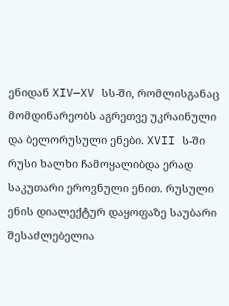ენიდან XIV—XV სს-ში, რომლისგანაც მომდინარეობს აგრეთვე უკრაინული და ბელორუსული ენები. XVII ს-ში რუსი ხალხი ჩამოყალიბდა ერად საკუთარი ეროვნული ენით. რუსული ენის დიალექტურ დაყოფაზე საუბარი შესაძლებელია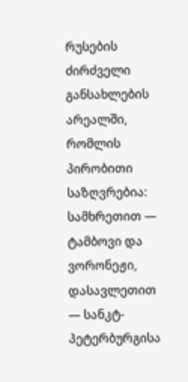რუსების ძირძველი განსახლების არეალში, რომლის პირობითი საზღვრებია: სამხრეთით — ტამბოვი და ვორონეჟი, დასავლეთით — სანკტ-პეტერბურგისა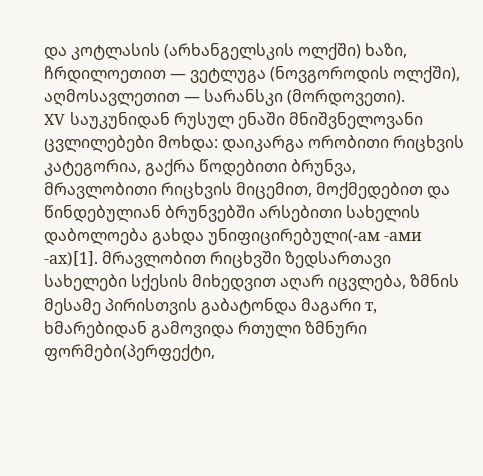და კოტლასის (არხანგელსკის ოლქში) ხაზი, ჩრდილოეთით — ვეტლუგა (ნოვგოროდის ოლქში), აღმოსავლეთით — სარანსკი (მორდოვეთი).
XV საუკუნიდან რუსულ ენაში მნიშვნელოვანი ცვლილებები მოხდა: დაიკარგა ორობითი რიცხვის კატეგორია, გაქრა წოდებითი ბრუნვა, მრავლობითი რიცხვის მიცემით, მოქმედებით და წინდებულიან ბრუნვებში არსებითი სახელის დაბოლოება გახდა უნიფიცირებული(-ам -ами -ах)[1]. მრავლობით რიცხვში ზედსართავი სახელები სქესის მიხედვით აღარ იცვლება, ზმნის მესამე პირისთვის გაბატონდა მაგარი т, ხმარებიდან გამოვიდა რთული ზმნური ფორმები(პერფექტი,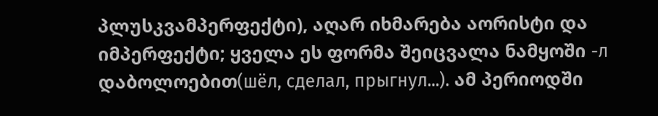პლუსკვამპერფექტი), აღარ იხმარება აორისტი და იმპერფექტი; ყველა ეს ფორმა შეიცვალა ნამყოში -л დაბოლოებით(шёл, сделал, прыгнул...). ამ პერიოდში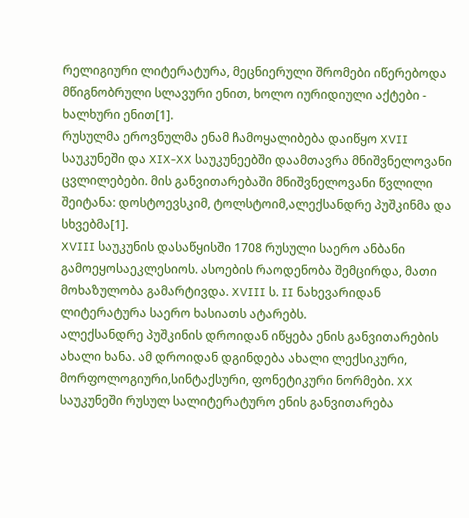რელიგიური ლიტერატურა, მეცნიერული შრომები იწერებოდა მწიგნობრული სლავური ენით, ხოლო იურიდიული აქტები - ხალხური ენით[1].
რუსულმა ეროვნულმა ენამ ჩამოყალიბება დაიწყო XVII საუკუნეში და XIX-XX საუკუნეებში დაამთავრა მნიშვნელოვანი ცვლილებები. მის განვითარებაში მნიშვნელოვანი წვლილი შეიტანა: დოსტოევსკიმ, ტოლსტოიმ,ალექსანდრე პუშკინმა და სხვებმა[1].
XVIII საუკუნის დასაწყისში 1708 რუსული საერო ანბანი გამოეყოსაეკლესიოს. ასოების რაოდენობა შემცირდა, მათი მოხაზულობა გამარტივდა. XVIII ს. II ნახევარიდან ლიტერატურა საერო ხასიათს ატარებს.
ალექსანდრე პუშკინის დროიდან იწყება ენის განვითარების ახალი ხანა. ამ დროიდან დგინდება ახალი ლექსიკური, მორფოლოგიური,სინტაქსური, ფონეტიკური ნორმები. XX საუკუნეში რუსულ სალიტერატურო ენის განვითარება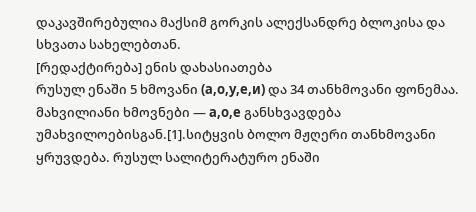დაკავშირებულია მაქსიმ გორკის ალექსანდრე ბლოკისა და სხვათა სახელებთან.
[რედაქტირება] ენის დახასიათება
რუსულ ენაში 5 ხმოვანი (а,о,у,е,и) და 34 თანხმოვანი ფონემაა. მახვილიანი ხმოვნები — а,о,е განსხვავდება უმახვილოებისგან.[1].სიტყვის ბოლო მჟღერი თანხმოვანი ყრუვდება. რუსულ სალიტერატურო ენაში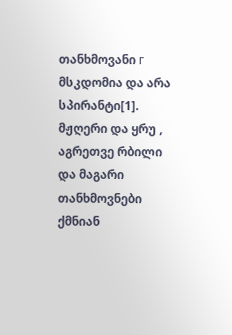თანხმოვანი г მსკდომია და არა სპირანტი[1]. მჟღერი და ყრუ , აგრეთვე რბილი და მაგარი თანხმოვნები ქმნიან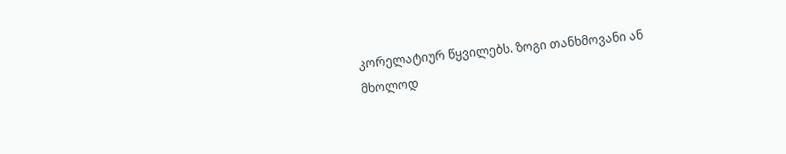კორელატიურ წყვილებს. ზოგი თანხმოვანი ან მხოლოდ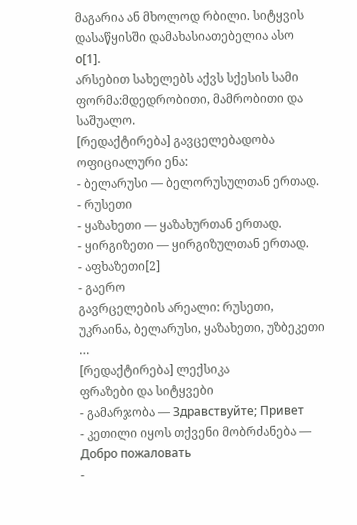მაგარია ან მხოლოდ რბილი. სიტყვის დასაწყისში დამახასიათებელია ასო о[1].
არსებით სახელებს აქვს სქესის სამი ფორმა:მდედრობითი, მამრობითი და საშუალო.
[რედაქტირება] გავცელებადობა
ოფიციალური ენა:
- ბელარუსი — ბელორუსულთან ერთად.
- რუსეთი
- ყაზახეთი — ყაზახურთან ერთად.
- ყირგიზეთი — ყირგიზულთან ერთად.
- აფხაზეთი[2]
- გაერო
გავრცელების არეალი: რუსეთი, უკრაინა, ბელარუსი, ყაზახეთი, უზბეკეთი …
[რედაქტირება] ლექსიკა
ფრაზები და სიტყვები
- გამარჯობა — Здравствуйте; Привет
- კეთილი იყოს თქვენი მობრძანება — Добро пожаловать
-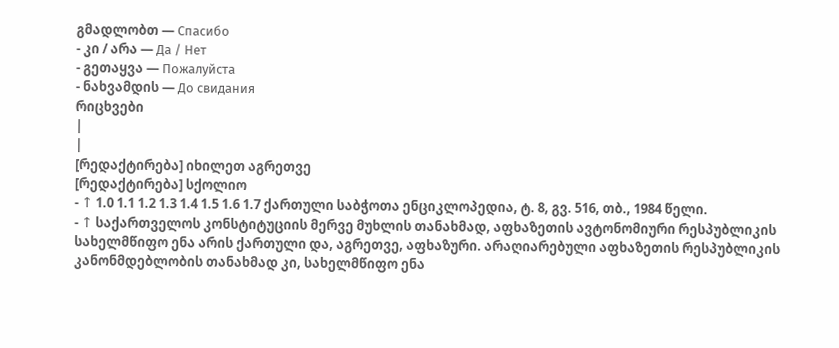გმადლობთ — Спасибо
- კი / არა — Да / Нет
- გეთაყვა — Пожалуйста
- ნახვამდის — До свидания
რიცხვები
|
|
[რედაქტირება] იხილეთ აგრეთვე
[რედაქტირება] სქოლიო
- ↑ 1.0 1.1 1.2 1.3 1.4 1.5 1.6 1.7 ქართული საბჭოთა ენციკლოპედია, ტ. 8, გვ. 516, თბ., 1984 წელი.
- ↑ საქართველოს კონსტიტუციის მერვე მუხლის თანახმად, აფხაზეთის ავტონომიური რესპუბლიკის სახელმწიფო ენა არის ქართული და, აგრეთვე, აფხაზური. არაღიარებული აფხაზეთის რესპუბლიკის კანონმდებლობის თანახმად კი, სახელმწიფო ენა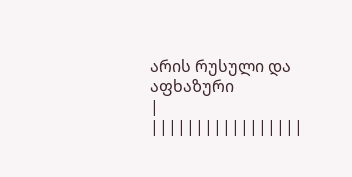არის რუსული და აფხაზური
|
|||||||||||||||||